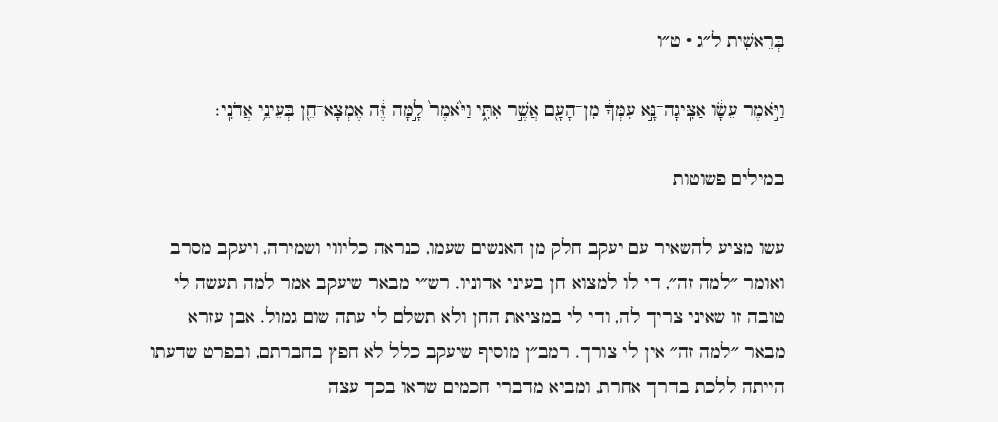בְּרֵאשִׁית ל״ג · ט״ו

וַיֹּ֣אמֶר עֵשָׂ֔ו אַצִּֽיגָה־נָּ֣א עִמְּךָ֔ מִן־הָעָ֖ם אֲשֶׁ֣ר אִתִּ֑י וַיֹּ֙אמֶר֙ לָ֣מָּה זֶּ֔ה אֶמְצָא־חֵ֖ן בְּעֵינֵ֥י אֲדֹנִֽי׃

במילים פשוטות

עשו מציע להשאיר עם יעקב חלק מן האנשים שעמו, כנראה כליווי ושמירה, ויעקב מסרב ואומר ״למה זה״, די לו למצוא חן בעיני אדוניו. רש״י מבאר שיעקב אמר למה תעשה לי טובה זו שאיני צריך לה, ודי לי במציאת החן ולא תשלם לי עתה שום גמול. אבן עזרא מבאר ״למה זה״ אין לי צורך. רמב״ן מוסיף שיעקב כלל לא חפץ בחברתם, ובפרט שדעתו הייתה ללכת בדרך אחרת, ומביא מדברי חכמים שראו בכך עצה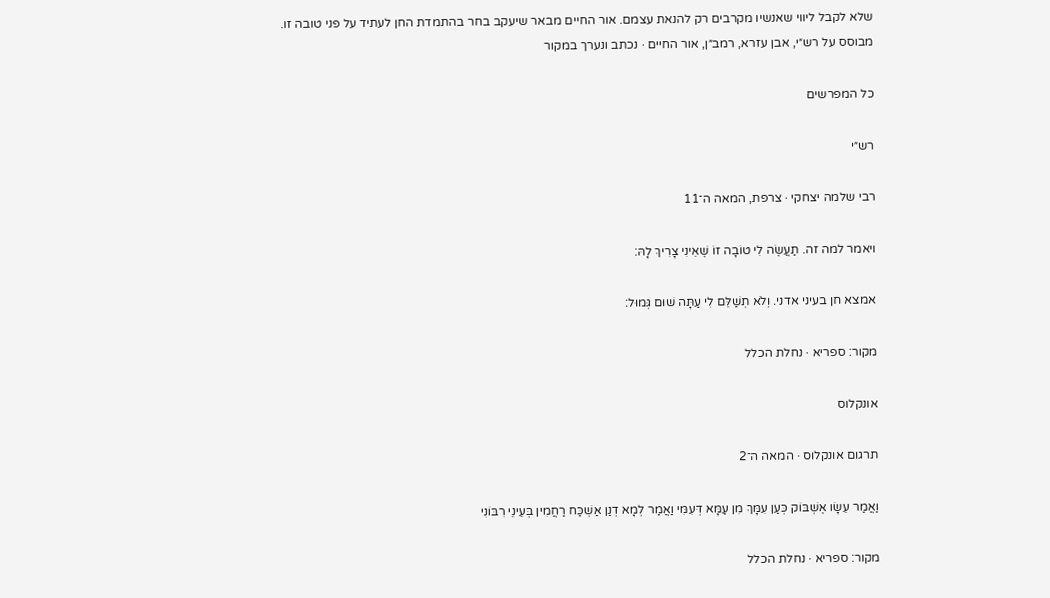שלא לקבל ליווי שאנשיו מקרבים רק להנאת עצמם. אור החיים מבאר שיעקב בחר בהתמדת החן לעתיד על פני טובה זו.
מבוסס על רש״י, אבן עזרא, רמב״ן, אור החיים · נכתב ונערך במקור

כל המפרשים

רש״י

רבי שלמה יצחקי · צרפת, המאה ה־11

ויאמר למה זה. תַעֲשֶׂה לִי טוֹבָה זוֹ שֶׁאֵינִי צָרִיךְ לָהּ:

אמצא חן בעיני אדני. וְלֹא תְשַׁלֵּם לִי עַתָּה שׁוּם גְּמוּל:

מקור: ספריא · נחלת הכלל

אונקלוס

תרגום אונקלוס · המאה ה־2

וַאֲמַר עֵשָׂו אֶשְׁבּוֹק כְּעַן עִמָּךְ מִן עַמָּא דְּעִמִּי וַאֲמַר לְמָא דְנַן אַשְׁכַּח רַחֲמִין בְּעֵינֵי רִבּוֹנִי

מקור: ספריא · נחלת הכלל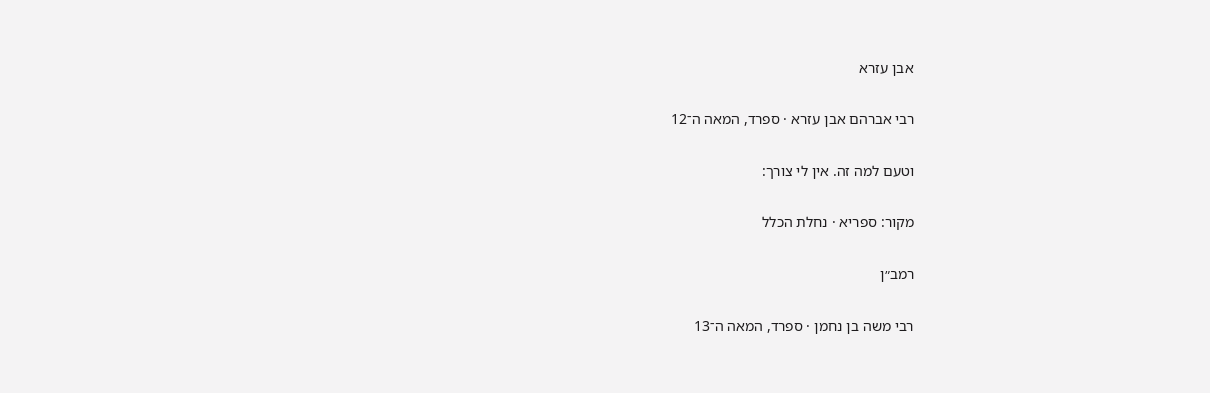אבן עזרא

רבי אברהם אבן עזרא · ספרד, המאה ה־12

וטעם למה זה. אין לי צורך:

מקור: ספריא · נחלת הכלל

רמב״ן

רבי משה בן נחמן · ספרד, המאה ה־13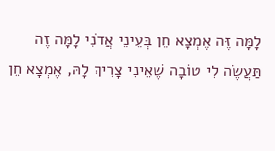לָמָּה זֶּה אֶמְצָא חֵן בְּעֵינֵי אֲדֹנִי לָמָּה זֶה תַּעֲשֶׂה לִי טוֹבָה שֶׁאֵינִי צָרִיךְ לָהּ, אֶמְצָא חֵן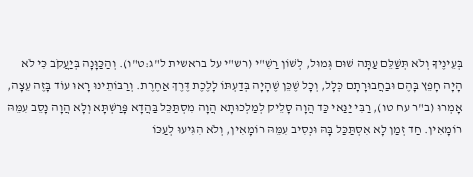בְּעֵינֶיךָ וְלֹא תְּשַׁלֵּם עַתָּה שׁוּם גְּמוּל, לְשׁוֹן רַשִׁ"י (רש"י על בראשית ל"ג:ט"ו). וְהַכַּוָּנָה בְּיַעֲקֹב כִּי לֹא הָיָה חָפֵץ בָּהֶם וּבַחֲבוּרָתָם כְּלָל, וְכָל שֶׁכֵּן שֶׁהָיָה בְּדַעְתּוֹ לָלֶכֶת דֶּרֶךְ אַחֶרֶת. וְרַבּוֹתֵינוּ רָאוּ עוֹד בָּזֶה עֵצָה, אָמְרוּ (ב"ר עח טו), רַבִּי יַנַּאי כַּד הֲוָה סָלֵיק לְמַלְכוּתָא הֲוָה מִסְתַּכֵּל בַּהֲדָא פָּרַשְׁתָּא וְלָא הֲוָה נָסֵב עִמֵּהּ רוֹמָאִין. חַד זְמַן לָא אִסְתַּכַּל בָּהּ וּנְסִיב עִמֵּהּ רוֹמָאִין, וְלֹא הִגִּיעוּ לְעַכּוֹ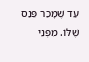עַד שֶׁמָּכַר פֵּנַס שֶׁלּוֹ. מִפְּנֵי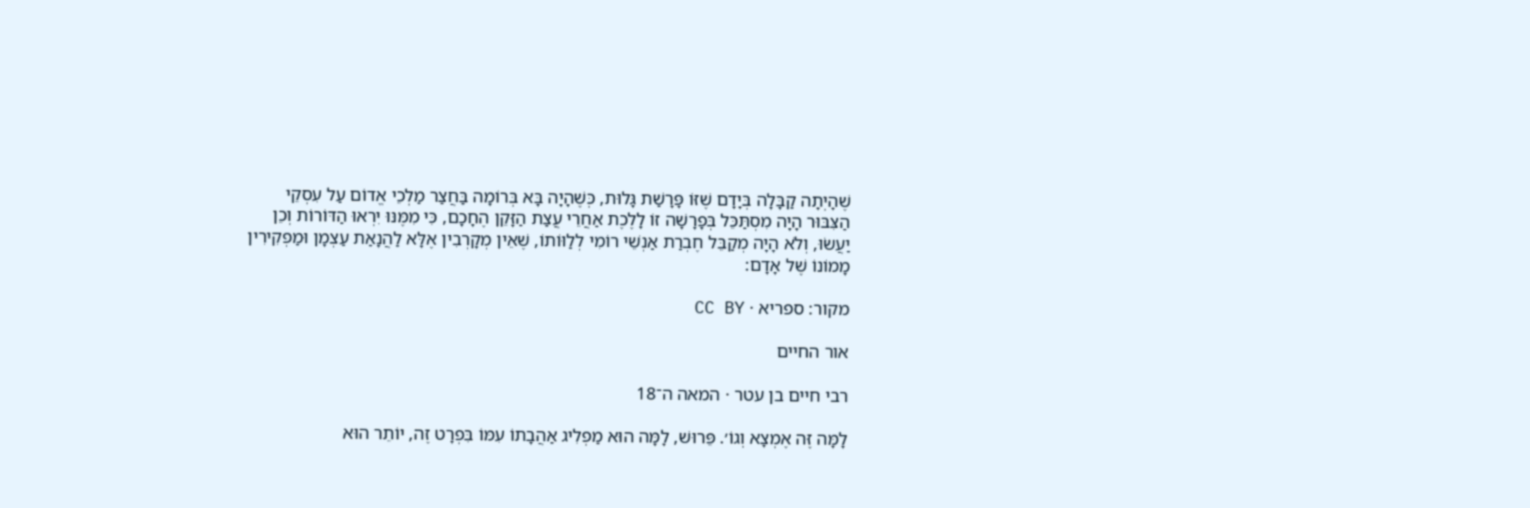שֶׁהָיְתָה קַבָּלָה בְּיָדָם שֶׁזּוֹ פָּרָשַׁת גָּלוּת, כְּשֶׁהָיָה בָּא בְּרוֹמָה בַּחֲצַר מַלְכֵי אֱדוֹם עַל עִסְקֵי הַצִּבּוּר הָיָה מִסְתַּכֵּל בְּפָרָשָׁה זוֹ לָלֶכֶת אַחֲרֵי עֲצַת הַזָּקֵן הֶחָכָם, כִּי מִמֶּנּוּ יִרְאוּ הַדּוֹרוֹת וְכֵן יַעֲשׂוּ, וְלֹא הָיָה מְקַבֵּל חֶבְרַת אַנְשֵׁי רוֹמִי לְלַוּוֹתוֹ, שֶׁאֵין מְקָרְבִין אֶלָּא לַהֲנָאַת עַצְמָן וּמַפְקִירִין מָמוֹנוֹ שֶׁל אָדָם:

מקור: ספריא · CC BY

אור החיים

רבי חיים בן עטר · המאה ה־18

לָמָּה זֶּה אֶמְצָא וְגוֹ׳. פֵּרוּשׁ, לָמָּה הוּא מַפְלִיג אַהֲבָתוֹ עִמּוֹ בִּפְרָט זֶה, יוֹתֵר הוּא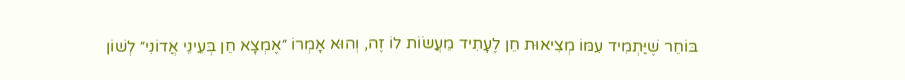בּוֹחֵר שֶׁיַּתְמִיד עִמּוֹ מְצִיאוּת חֵן לֶעָתִיד מֵעֲשׂוֹת לוֹ זֶה, וְהוּא אָמְרוֹ ״אֶמְצָא חֵן בְּעֵינֵי אֲדוֹנִי״ לְשׁוֹן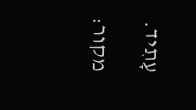עָתִיד.

מקור: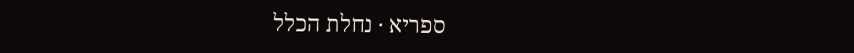ספריא · נחלת הכלל